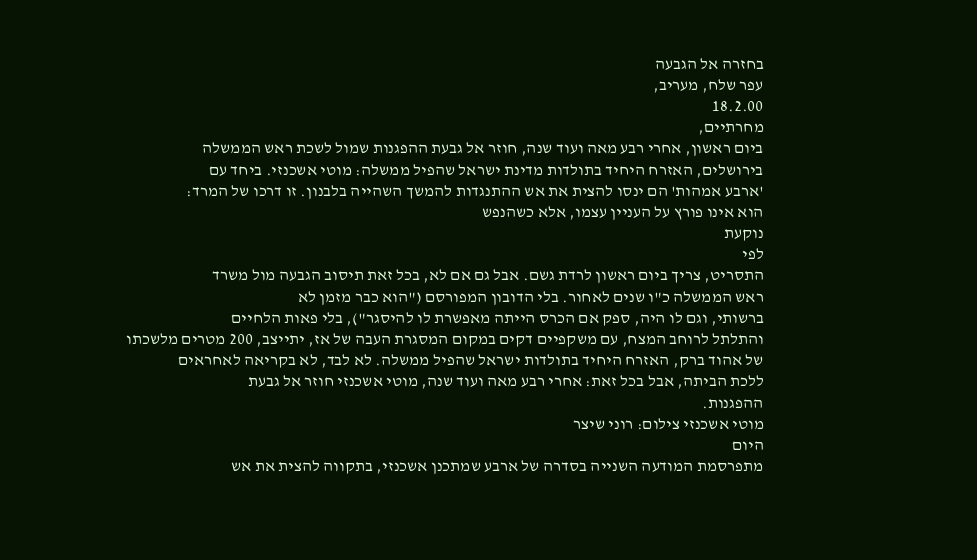בחזרה אל הגבעה
עפר שלח, מעריב,
18.2.00
מחרתיים,
ביום ראשון, אחרי רבע מאה ועוד שנה, חוזר אל גבעת ההפגנות שמול לשכת ראש הממשלה
בירושלים, האזרח היחיד בתולדות מדינת ישראל שהפיל ממשלה: מוטי אשכנזי. ביחד עם
'ארבע אמהות' הם ינסו להצית את אש ההתנגדות להמשך השהייה בלבנון. זו דרכו של המרד:
הוא אינו פורץ על העניין עצמו, אלא כשהנפש
נוקעת
לפי
התסריט, צריך ביום ראשון לרדת גשם. אבל גם אם לא, בכל זאת תיסוב הגבעה מול משרד
ראש הממשלה כ"ו שנים לאחור. בלי הדובון המפורסם ("הוא כבר מזמן לא
ברשותי, וגם לו היה, ספק אם הכרס הייתה מאפשרת לו להיסגר"), בלי פאות הלחיים
והתלתל לרוחב המצח, עם משקפיים דקים במקום המסגרת העבה של אז, יתייצב, 200 מטרים מלשכתו
של אהוד ברק, האזרח היחיד בתולדות ישראל שהפיל ממשלה. לא לבד, לא בקריאה לאחראים
ללכת הביתה, אבל בכל זאת: אחרי רבע מאה ועוד שנה, מוטי אשכנזי חוזר אל גבעת
ההפגנות.
מוטי אשכנזי צילום: רוני שיצר
היום
מתפרסמת המודעה השנייה בסדרה של ארבע שמתכנן אשכנזי, בתקווה להצית את אש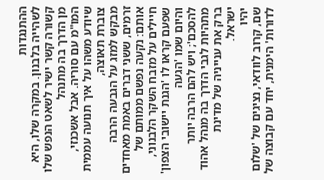ההתנגדות
לשהייה בלבנון. במקרה שלו, היא קשורה קשר ישיר לשאט הנפש שלו מן הדרך בה מתנהל
המו"מ עם סוריה. אבל אשכנזי, שיודע משהו על איך תנועה עממית צוברת תאוצה,
מבקש למזג על הגבעה הרבה זרמים, ששני דברים באמת מאחדים אותם: נקעה נפשם ממותם של
חיילים על מזבח השקר הלבנוני, שפעם קראו לו 'הגנת יישובי הצפון' והיום שמו 'הגעה
להסכם'; ויש להם הרבה יותר מתהיות לגבי הדרך בה מנהל אהוד ברק את ענייניה של מדינת
ישראל.
יהיו
שם, קרוב לוודאי, נציגים של 'שלום לדורות' הימנית, יחד עם קבוצה של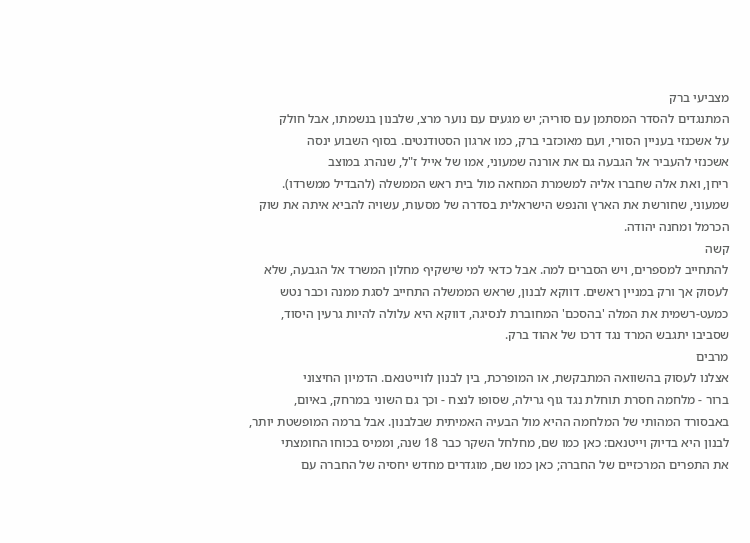מצביעי ברק
המתנגדים להסדר המסתמן עם סוריה; יש מגעים עם נוער מרצ, שלבנון בנשמתו, אבל חולק
על אשכנזי בעניין הסורי, ועם מאוכזבי ברק, כמו ארגון הסטודנטים. בסוף השבוע ינסה
אשכנזי להעביר אל הגבעה גם את אורנה שמעוני, אמו של אייל ז"ל, שנהרג במוצב
ריחן, ואת אלה שחברו אליה למשמרת המחאה מול בית ראש הממשלה (להבדיל ממשרדו).
שמעוני, שחורשת את הארץ והנפש הישראלית בסדרה של מסעות, עשויה להביא איתה את שוק
הכרמל ומחנה יהודה.
קשה
להתחייב למספרים, ויש הסברים למה. אבל כדאי למי שישקיף מחלון המשרד אל הגבעה, שלא
לעסוק אך ורק במניין ראשים. דווקא לבנון, שראש הממשלה התחייב לסגת ממנה וכבר נטש
כמעט-רשמית את המלה 'בהסכם' המחוברת לנסיגה, דווקא היא עלולה להיות גרעין היסוד,
שסביבו יתגבש המרד נגד דרכו של אהוד ברק.
מרבים
אצלנו לעסוק בהשוואה המתבקשת, או המופרכת, בין לבנון לווייטנאם. הדמיון החיצוני
ברור - מלחמה חסרת תוחלת נגד גוף גרילה, שסופו לנצח - וכך גם השוני במרחק, באיום,
באבסורד המהותי של המלחמה ההיא מול הבעיה האמיתית שבלבנון. אבל ברמה המופשטת יותר,
לבנון היא בדיוק וייטנאם: כאן כמו שם, מחלחל השקר כבר 18 שנה, וממיס בכוחו החומצתי
את התפרים המרכזיים של החברה; כאן כמו שם, מוגדרים מחדש יחסיה של החברה עם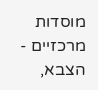מוסדות
מרכזיים - הצבא,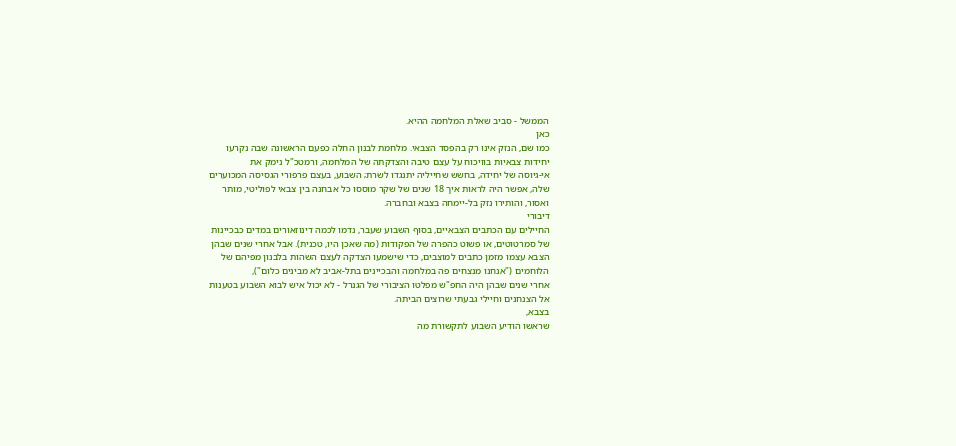הממשל - סביב שאלת המלחמה ההיא.
כאן
כמו שם, הנזק אינו רק בהפסד הצבאי. מלחמת לבנון החלה כפעם הראשונה שבה נקרעו
יחידות צבאיות בוויכוח על עצם טיבה והצדקתה של המלחמה, ורמטכ"ל נימק את
אי-גיוסה של יחידה, בחשש שחייליה יתנגדו לשרת; השבוע, בעצם פרפורי הגסיסה המכוערים
שלה, אפשר היה לראות איך 18 שנים של שקר מוססו כל אבחנה בין צבאי לפוליטי, מותר
ואסור, והותירו נזק בל-יימחה בצבא ובחברה.
דיבורי
החיילים עם הכתבים הצבאיים, בסוף השבוע שעבר, נדמו לכמה דינוזאורים במדים כבכיינות
של סמרטוטים, או פשוט כהפרה של הפקודות (מה שאכן היו, טכנית). אבל אחרי שנים שבהן
הצבא עצמו מזמן כתבים למוצבים, כדי שישמעו הצדקה לעצם השהות בלבנון מפיהם של
הלוחמים ("אנחנו מנצחים פה במלחמה והבכיינים בתל-אביב לא מבינים כלום"),
אחרי שנים שבהן היה החפ"ש מפלטו הציבורי של הגנרל - לא יכול איש לבוא השבוע בטענות
אל הצנחנים וחיילי גבעתי שרוצים הביתה.
בצבא,
שראשו הודיע השבוע לתקשורת מה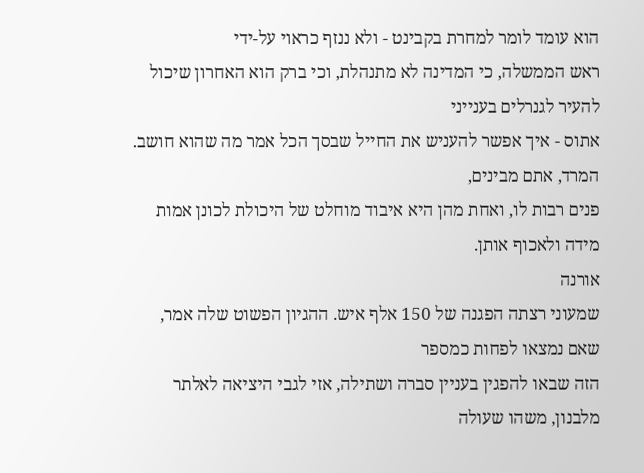הוא עומד לומר למחרת בקבינט - ולא ננזף כראוי על-ידי
ראש הממשלה, כי המדינה לא מתנהלת, וכי ברק הוא האחרון שיכול להעיר לגנרלים בענייני
אתוס - איך אפשר להעניש את החייל שבסך הכל אמר מה שהוא חושב. המרד, אתם מבינים,
פנים רבות לו, ואחת מהן היא איבוד מוחלט של היכולת לכונן אמות מידה ולאכוף אותן.
אורנה
שמעוני רצתה הפגנה של 150 אלף איש. ההגיון הפשוט שלה אמר, שאם נמצאו לפחות כמספר
הזה שבאו להפגין בעניין סברה ושתילה, אזי לגבי היציאה לאלתר מלבנון, משהו שעולה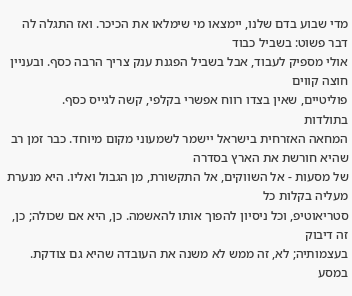מדי שבוע בדם שלנו, יימצאו מי שימלאו את הכיכר. ואז התגלה לה דבר פשוט: בשביל כבוד
אולי מספיק לעבוד, אבל בשביל הפגנת ענק צריך הרבה כסף. ובעניין חוצה קווים
פוליטיים, שאין בצדו רווח אפשרי בקלפי, קשה לגייס כסף.
בתולדות
המחאה האזרחית בישראל יישמר לשמעוני מקום מיוחד. כבר זמן רב שהיא חורשת את הארץ בסדרה
של מסעות - אל השווקים, אל התקשורת, מן הגבול ואליו. היא מנערת מעליה בקלות כל
סטריאוטיפ, וכל ניסיון להפוך אותו להאשמה. כן, היא אם שכולה; כן, זה דיבוק
בעצמותיה; לא, זה ממש לא משנה את העובדה שהיא גם צודקת.
במסע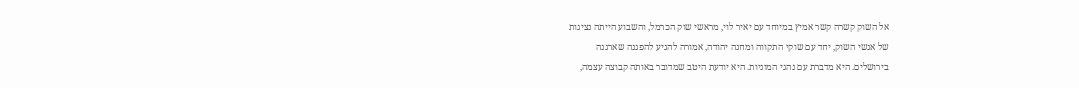אל השוק קשרה קשר אמיץ במיוחד עם יאיר לוי, מראשי שוק הכרמל, והשבוע הייתה נציגות
של אנשי השוק, יחד עם שוקי התקווה ומחנה יהודה, אמורה להגיע להפגנה שארגנה
בירושלים. היא מדברת עם נהגי המוניות. היא יודעת היטב שמדובר באותה קבוצה עצמה,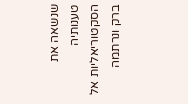שנשאה את טענותיה הסקטוריאליות אל ברק ונרתמה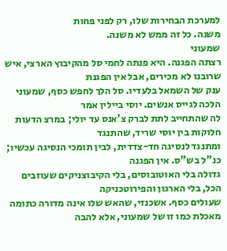למערכת הבחירות שלו, רק לפני פחות
משנה. כל זה ממש לא משנה.
שמעוני
רצתה הפגנה. היא פנתה לחמי סל מהקיבוץ הארצי, איש שרובנו לא מכירים, אבל אין הפגנת
ענק של השמאל בלעדיו. סל הלך לחפש כסף, שמעוני הלכה לגייס אנשים. יוסי ביילין אמר
לה שהתחייב לתת לברק צ'אנס עד יולי; במרצ הדעות חלוקות בין יוסי שריד, שהתנגד
ומתנגד לנסיגה חד-צדדית, לבין תומכי הנסיגה עכשיו; כנ"ל בש"ס. אין הפגנה
גדולה בלי האוטובוסים, בלי הקיבוצניקים שעוזבים הכל, בלי הארגון והפירוטכניקה
שעולים כסף. אשכנזי, שהאש שלו אינה מדורה כתומה מאכלת כמו זו של שמעוני, אלא להבה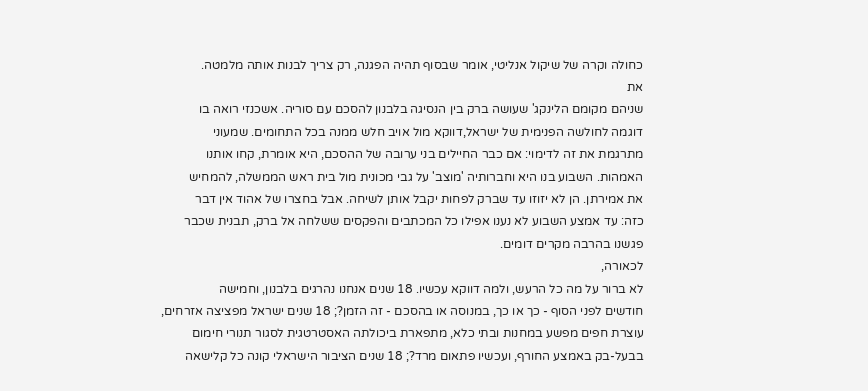כחולה וקרה של שיקול אנליטי, אומר שבסוף תהיה הפגנה, רק צריך לבנות אותה מלמטה.
את
שניהם מקומם הלינקג' שעושה ברק בין הנסיגה בלבנון להסכם עם סוריה. אשכנזי רואה בו
דוגמה לחולשה הפנימית של ישראל,דווקא מול אויב חלש ממנה בכל התחומים. שמעוני
מתרגמת את זה לדימוי: אם כבר החיילים בני ערובה של ההסכם, היא אומרת, קחו אותנו
האמהות. השבוע בנו היא וחברותיה 'מוצב' על גבי מכונית מול בית ראש הממשלה, להמחיש
את אמירתן. הן לא יזוזו עד שברק לפחות יקבל אותן לשיחה. אבל בחצרו של אהוד אין דבר
כזה: עד אמצע השבוע לא נענו אפילו כל המכתבים והפקסים ששלחה אל ברק, תבנית שכבר
פגשנו בהרבה מקרים דומים.
לכאורה,
לא ברור על מה כל הרעש, ולמה דווקא עכשיו. 18 שנים אנחנו נהרגים בלבנון, וחמישה
חודשים לפני הסוף - כך או כך, במנוסה או בהסכם - זה הזמן?; 18 שנים ישראל מפציצה אזרחים,
עוצרת חפים מפשע במחנות ובתי כלא, מתפארת ביכולתה האסטרטגית לסגור תנורי חימום
בבעל-בק באמצע החורף, ועכשיו פתאום מרד?; 18 שנים הציבור הישראלי קונה כל קלישאה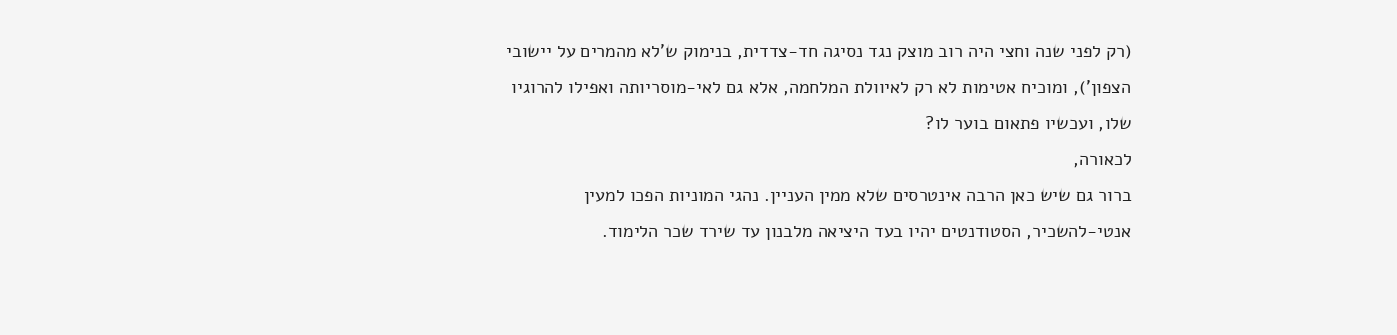(רק לפני שנה וחצי היה רוב מוצק נגד נסיגה חד-צדדית, בנימוק ש'לא מהמרים על יישובי
הצפון'), ומוכיח אטימות לא רק לאיוולת המלחמה, אלא גם לאי-מוסריותה ואפילו להרוגיו
שלו, ועכשיו פתאום בוער לו?
לכאורה,
ברור גם שיש כאן הרבה אינטרסים שלא ממין העניין. נהגי המוניות הפכו למעין
אנטי-להשכיר, הסטודנטים יהיו בעד היציאה מלבנון עד שירד שכר הלימוד.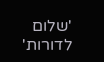'שלום לדורות'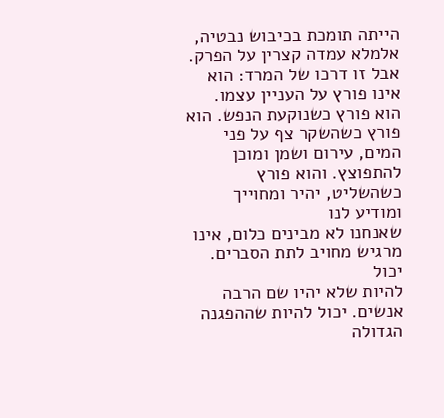הייתה תומכת בכיבוש נבטיה, אלמלא עמדה קצרין על הפרק. אבל זו דרכו של המרד: הוא
אינו פורץ על העניין עצמו. הוא פורץ כשנוקעת הנפש. הוא פורץ כשהשקר צף על פני
המים, עירום ושמן ומוכן להתפוצץ. והוא פורץ כשהשליט, יהיר ומחוייך ומודיע לנו
שאנחנו לא מבינים כלום, אינו מרגיש מחויב לתת הסברים.
יכול
להיות שלא יהיו שם הרבה אנשים. יכול להיות שההפגנה הגדולה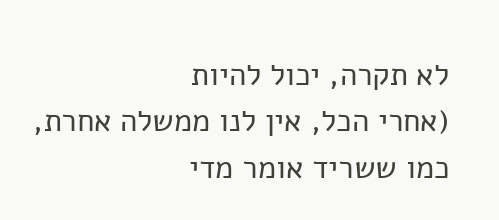לא תקרה, יכול להיות
(אחרי הכל, אין לנו ממשלה אחרת, כמו ששריד אומר מדי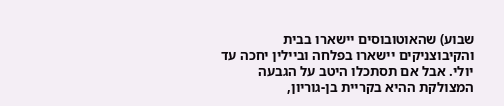שבוע) שהאוטובוסים יישארו בבית
והקיבוצניקים יישארו בפלחה וביילין יחכה עד יולי. אבל אם תסתכלו היטב על הגבעה
המצולקת ההיא בקריית בן-גוריון,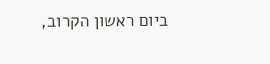ביום ראשון הקרוב,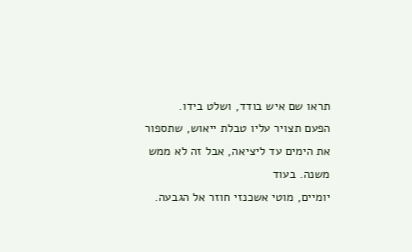תראו שם איש בודד, ושלט בידו.
הפעם תצויר עליו טבלת ייאוש, שתספור את הימים עד ליציאה, אבל זה לא ממש משנה. בעוד
יומיים, מוטי אשכנזי חוזר אל הגבעה.